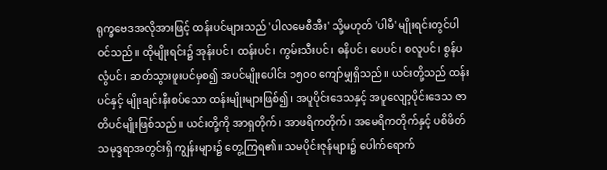ရုက္ခဗေဒအလိုအားဖြင့် ထန်းပင်များသည် 'ပါလမေစီအီး' သို့မဟုတ် 'ပါမီ' မျိုးရင်းတွင်ပါဝင်သည်။ ထိုမျိုးရင်း၌ အုန်းပင်၊ ထန်းပင်၊ ကွမ်းသီးပင်၊ ဓနိပင်၊ ပေပင်၊ စလူပင်၊ စွန်ပလွံပင်၊ ဆတ်သွားဖူးပင်မှစ၍ အပင်မျိုးပေါင်း ၁၅ဝဝ ကျော်မျှရှိသည်။ ယင်းတို့သည် ထန်းပင်နှင့် မျိုးချင်းနီးစပ်သော ထန်းမျိုးများဖြစ်၍၊ အပူပိုင်းဒေသနှင့် အပူလျော့ပိုင်းဒေသ ဇာတိပင်မျိုးဖြစ်သည်။ ယင်းတို့ကို အာရှတိုက်၊ အာဖရိကတိုက်၊ အမေရိကတိုက်နှင့် ပစိဖိတ်သမုဒ္ဒရာအတွင်းရှိ ကျွန်းများ၌ တွေ့ကြရ၏။ သမပိုင်းဇုန်များ၌ ပေါက်ရောက်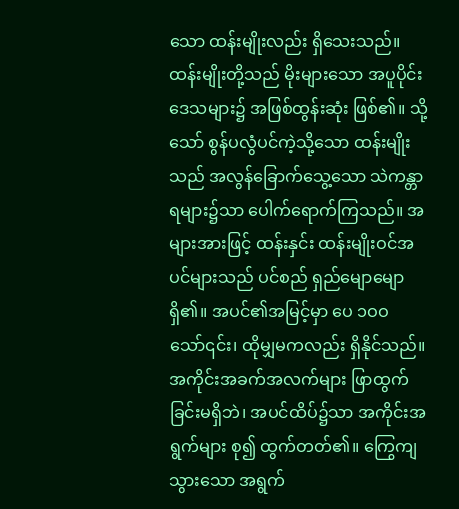သော ထန်းမျိုးလည်း ရှိသေးသည်။ ထန်းမျိုးတို့သည် မိုးများသော အပူပိုင်းဒေသများ၌ အဖြစ်ထွန်းဆုံး ဖြစ်၏။ သို့သော် စွန်ပလွံပင်ကဲ့သို့သော ထန်းမျိုးသည် အလွန်ခြောက်သွေ့သော သဲကန္တာရများ၌သာ ပေါက်ရောက်ကြသည်။ အများအားဖြင့် ထန်းနှင်း ထန်းမျိုးဝင်အပင်များသည် ပင်စည် ရှည်မျောမျောရှိ၏။ အပင်၏အမြင့်မှာ ပေ ၁ဝဝ သော်၎င်း၊ ထိုမျှမကလည်း ရှိနိုင်သည်။ အကိုင်းအခက်အလက်များ ဖြာထွက်ခြင်းမရှိဘဲ၊ အပင်ထိပ်၌သာ အကိုင်းအရွက်များ စု၍ ထွက်တတ်၏။ ကြွေကျသွားသော အရွက်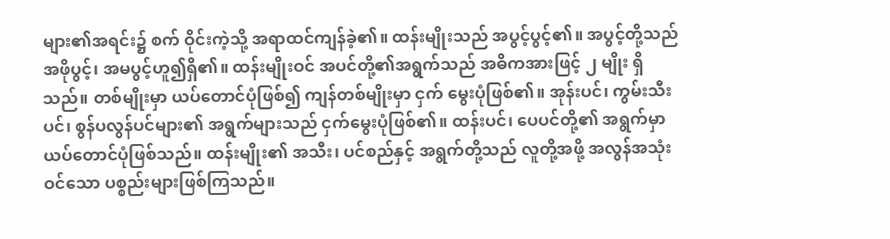များ၏အရင်း၌ စက် ဝိုင်းကဲ့သို့ အရာထင်ကျန်ခဲ့၏။ ထန်းမျိုးသည် အပွင့်ပွင့်၏။ အပွင့်တို့သည် အဖိုပွင့်၊ အမပွင့်ဟူ၍ရှိ၏။ ထန်းမျိုးဝင် အပင်တို့၏အရွက်သည် အဓိကအားဖြင့် ၂ မျိုး ရှိသည်။ တစ်မျိုးမှာ ယပ်တောင်ပုံဖြစ်၍ ကျန်တစ်မျိုးမှာ ငှက် မွေးပုံဖြစ်၏။ အုန်းပင်၊ ကွမ်းသီးပင်၊ စွန်ပလွန်ပင်များ၏ အရွက်များသည် ငှက်မွေးပုံဖြစ်၏။ ထန်းပင်၊ ပေပင်တို့၏ အရွက်မှာ ယပ်တောင်ပုံဖြစ်သည်။ ထန်းမျိုး၏ အသီး၊ ပင်စည်နှင့် အရွက်တို့သည် လူတို့အဖို့ အလွန်အသုံးဝင်သော ပစ္စည်းများဖြစ်ကြသည်။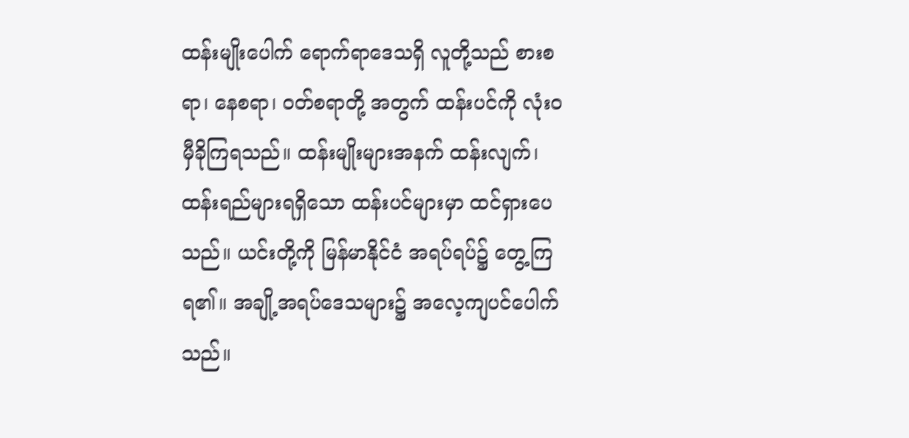ထန်းမျိုးပေါက် ရောက်ရာဒေသရှိ လူတို့သည် စားစရာ၊ နေစရာ၊ ဝတ်စရာတို့ အတွက် ထန်းပင်ကို လုံးဝမှီခိုကြရသည်။ ထန်းမျိုးများအနက် ထန်းလျက်၊ ထန်းရည်များရရှိသော ထန်းပင်များမှာ ထင်ရှားပေသည်။ ယင်းတို့ကို မြန်မာနိုင်ငံ အရပ်ရပ်၌ တွေ့ကြရ၏။ အချို့အရပ်ဒေသများ၌ အလေ့ကျပင်ပေါက်သည်။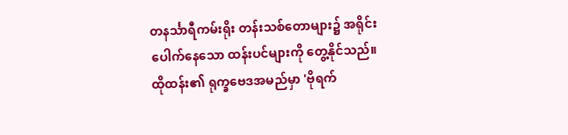တနင်္သာရီကမ်းရိုး တန်းသစ်တောများ၌ အရိုင်းပေါက်နေသော ထန်းပင်များကို တွေ့နိုင်သည်။ ထိုထန်း၏ ရုက္ခဗေဒအမည်မှာ 'ဗိုရက်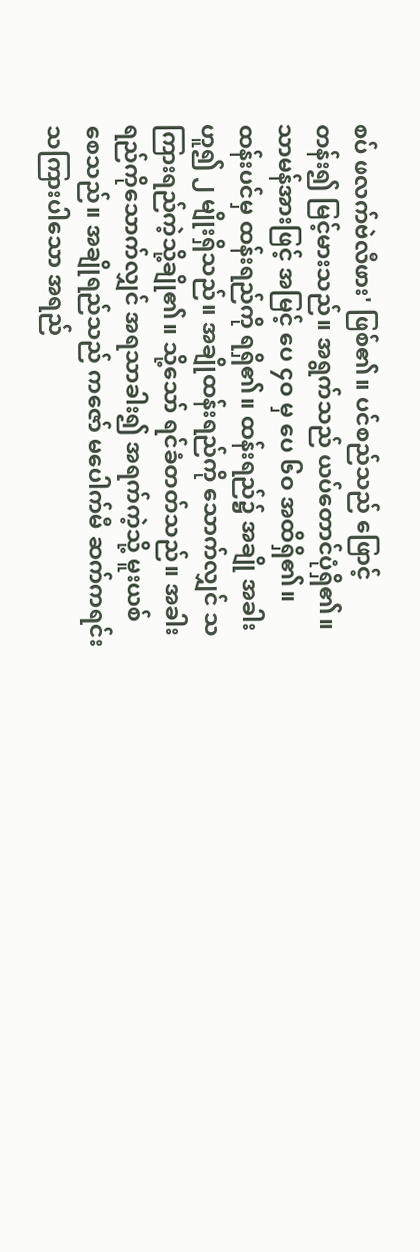စပ် ဖလက်ဗဲလီဖား' ဖြစ်၏။ ပင်စည်သည် ဖြောင့်တန်း၍ မြင့်မားသည်။ အရွက်သည် ယပ်တောင်ပုံရှိ၏။ သာမန်အားဖြင့် အမြင့် ပေ ၄ဝ မှ ပေ ၆ဝ အထိရှိ၏။
ထန်းပင်မှ ထန်းရည်ကို ရရှိ၏။ ထန်းရည်၌ အချို အခါး ဟူ၍ ၂ မျိုးရှိသည်။ အချိုထန်းရည်ကို သောက်လျှင် သကြားရည်ကဲ့သို့ချို၏။ သို့သော် ရင်ခံတတ်သည်။ အခါးရည်ကိုသောက်လျှင် အရသာခါး၍ အရက်ကဲ့သို့ မူးယစ်စေသည်။ အချိုရည်သည် ကဇော် မပေါက်မီ ဆက်ကရင်း သကြားပါသော အရည်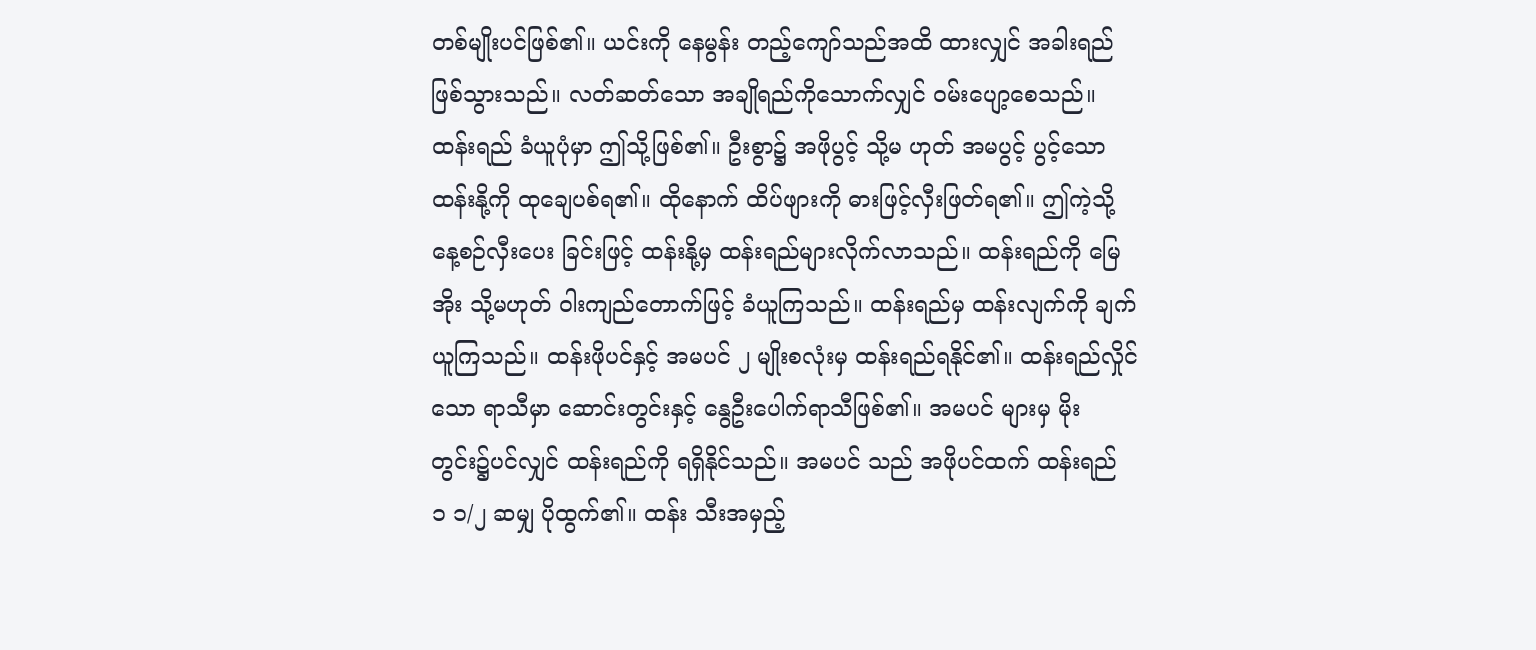တစ်မျိုးပင်ဖြစ်၏။ ယင်းကို နေမွန်း တည့်ကျော်သည်အထိ ထားလျှင် အခါးရည်ဖြစ်သွားသည်။ လတ်ဆတ်သော အချိုရည်ကိုသောက်လျှင် ဝမ်းပျော့စေသည်။ ထန်းရည် ခံယူပုံမှာ ဤသို့ဖြစ်၏။ ဦးစွာ၌ အဖိုပွင့် သို့မ ဟုတ် အမပွင့် ပွင့်သော ထန်းနို့ကို ထုချေပစ်ရ၏။ ထိုနောက် ထိပ်ဖျားကို ဓားဖြင့်လှီးဖြတ်ရ၏။ ဤကဲ့သို့ နေ့စဉ်လှီးပေး ခြင်းဖြင့် ထန်းနို့မှ ထန်းရည်များလိုက်လာသည်။ ထန်းရည်ကို မြေအိုး သို့မဟုတ် ဝါးကျည်တောက်ဖြင့် ခံယူကြသည်။ ထန်းရည်မှ ထန်းလျက်ကို ချက်ယူကြသည်။ ထန်းဖိုပင်နှင့် အမပင် ၂ မျိုးစလုံးမှ ထန်းရည်ရနိုင်၏။ ထန်းရည်လှိုင်သော ရာသီမှာ ဆောင်းတွင်းနှင့် နွေဦးပေါက်ရာသီဖြစ်၏။ အမပင် များမှ မိုးတွင်း၌ပင်လျှင် ထန်းရည်ကို ရရှိနိုင်သည်။ အမပင် သည် အဖိုပင်ထက် ထန်းရည် ၁ ၁/၂ ဆမျှ ပိုထွက်၏။ ထန်း သီးအမှည့်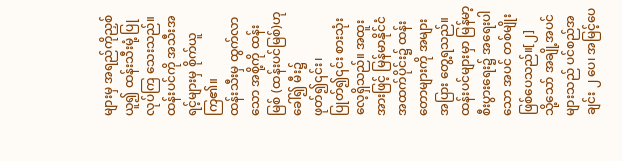များမှ အရည်ကိုညှစ်ယူ၍ ထန်းသီးမုံ့ ပြုလုပ်ကြ သေးသည်။ ထန်းပင်ကို အသီးအရင့်များမှ စိုက်ယူကြ၏။
ထန်းသီးမှ ထွက်လာသော အစို့ကို ထန်းမြစ် (ထန်းပင်မြစ်)ဟုခေါ်၍ မီး၌ဖုတ်၍၎င်း၊ ပြုတ်၍၎င်း စားသုံးလေ့ရှိသည်။ အထူးအားဖြင့် မြန်မာနိုင်ငံအထက်ပိုင်း၌ ထန်းတောများကို အများအပြား တွေ့ရသည်။ ထန်းပင်များမှာ မြန်မာ့စီးပွားရေး၌ အရေးပါသော အပင် တစ်မျိုးဖြစ်ပေသည်။[၂]
သို့သော် အချို့အပင်များသည် ပင်စည်အချင်း ၂ ပေ၊ အမြင့်ပေ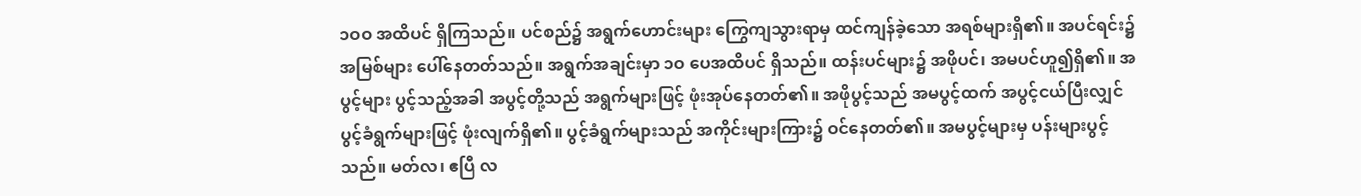၁ဝဝ အထိပင် ရှိကြသည်။ ပင်စည်၌ အရွက်ဟောင်းများ ကြွေကျသွားရာမှ ထင်ကျန်ခဲ့သော အရစ်များရှိ၏။ အပင်ရင်း၌ အမြစ်များ ပေါ်နေတတ်သည်။ အရွက်အချင်းမှာ ၁ဝ ပေအထိပင် ရှိသည်။ ထန်းပင်များ၌ အဖိုပင်၊ အမပင်ဟူ၍ရှိ၏။ အပွင့်များ ပွင့်သည့်အခါ အပွင့်တို့သည် အရွက်များဖြင့် ဖုံးအုပ်နေတတ်၏။ အဖိုပွင့်သည် အမပွင့်ထက် အပွင့်ငယ်ပြီးလျှင် ပွင့်ခံရွက်များဖြင့် ဖုံးလျက်ရှိ၏။ ပွင့်ခံရွက်များသည် အကိုင်းများကြား၌ ဝင်နေတတ်၏။ အမပွင့်များမှ ပန်းများပွင့်သည်။ မတ်လ၊ ဧပြီ လ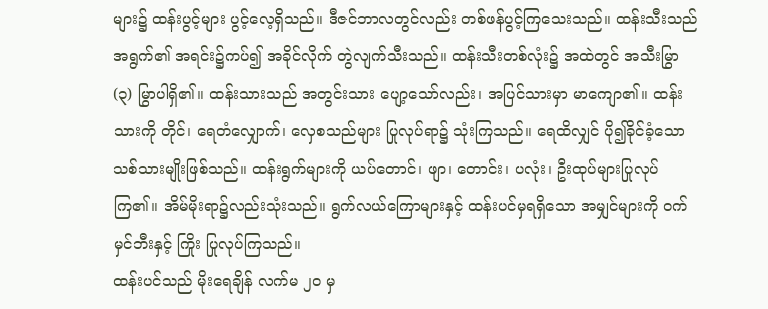များ၌ ထန်းပွင့်များ ပွင့်လေ့ရှိသည်။ ဒီဇင်ဘာလတွင်လည်း တစ်ဖန်ပွင့်ကြသေးသည်။ ထန်းသီးသည် အရွက်၏ အရင်း၌ကပ်၍ အခိုင်လိုက် တွဲလျက်သီးသည်။ ထန်းသီးတစ်လုံး၌ အထဲတွင် အသီးမြွာ (၃) မြွာပါရှိ၏။ ထန်းသားသည် အတွင်းသား ပျော့သော်လည်း၊ အပြင်သားမှာ မာကျော၏။ ထန်းသားကို တိုင်၊ ရေတံလျှောက်၊ လှေစသည်များ ပြုလုပ်ရာ၌ သုံးကြသည်။ ရေထိလျှင် ပို၍ခိုင်ခံ့သော သစ်သားမျိုးဖြစ်သည်။ ထန်းရွက်များကို ယပ်တောင်၊ ဖျာ၊ တောင်း၊ ပလုံး၊ ဦးထုပ်များပြုလုပ်ကြ၏။ အိမ်မိုးရာ၌လည်းသုံးသည်။ ရွက်လယ်ကြောများနှင့် ထန်းပင်မှရရှိသော အမျှင်များကို ဝက်မှင်ဘီးနှင့် ကြိုး ပြုလုပ်ကြသည်။
ထန်းပင်သည် မိုးရေချိန် လက်မ ၂၀ မှ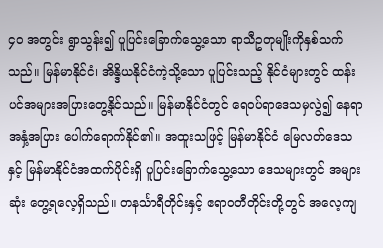၄၀ အတွင်း ရွာသွန်း၍ ပူပြင်းခြောက်သွေ့သော ရာသီဥတုမျိုးကိုနှစ်သက်သည်။ မြန်မာနိုင်ငံ၊ အိန္ဒိယနိုင်ငံကဲ့သို့သော ပူပြင်းသည့် နိုင်ငံများတွင် ထန်းပင်အများအပြားတွေ့နိုင်သည်။ မြန်မာနိုင်ငံတွင် ရေဝပ်ရာဒေသမှလွဲ၍ နေရာအနှံ့အပြား ပေါက်ရောက်နိုင်၏။ အထူးသဖြင့် မြန်မာနိုင်ငံ မြေလတ်ဒေသနှင့် မြန်မာနိုင်ငံအထက်ပိုင်းရှိ ပူပြင်းခြောက်သွေ့သော ဒေသများတွင် အများဆုံး တွေ့ရလေ့ရှိသည်။ တနင်္သာရီတိုင်းနှင့် ဧရာဝတီတိုင်းတို့တွင် အလေ့ကျ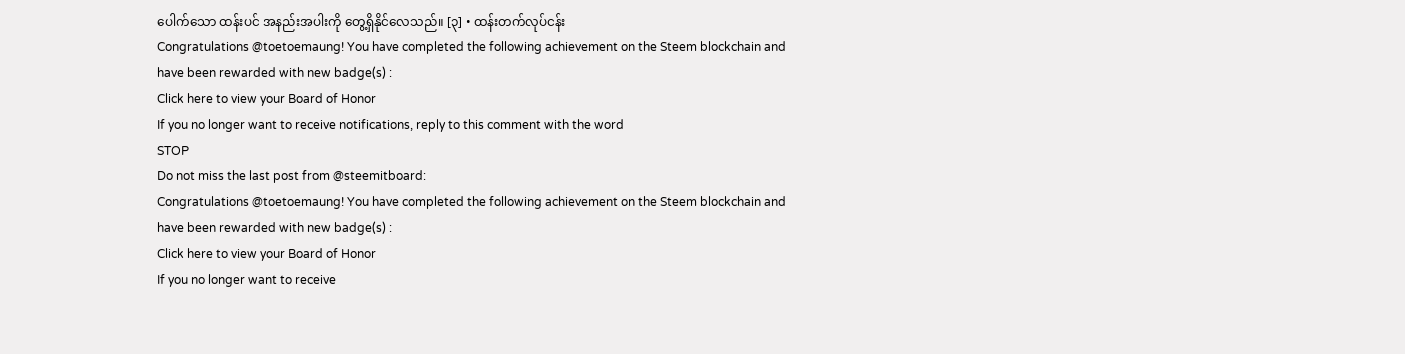ပေါက်သော ထန်းပင် အနည်းအပါးကို တွေ့ရှိနိုင်လေသည်။ [၃] • ထန်းတက်လုပ်ငန်း
Congratulations @toetoemaung! You have completed the following achievement on the Steem blockchain and have been rewarded with new badge(s) :
Click here to view your Board of Honor
If you no longer want to receive notifications, reply to this comment with the word
STOP
Do not miss the last post from @steemitboard:
Congratulations @toetoemaung! You have completed the following achievement on the Steem blockchain and have been rewarded with new badge(s) :
Click here to view your Board of Honor
If you no longer want to receive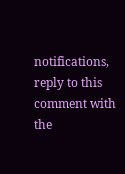notifications, reply to this comment with the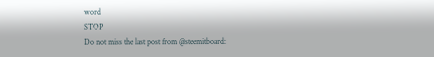word
STOP
Do not miss the last post from @steemitboard: